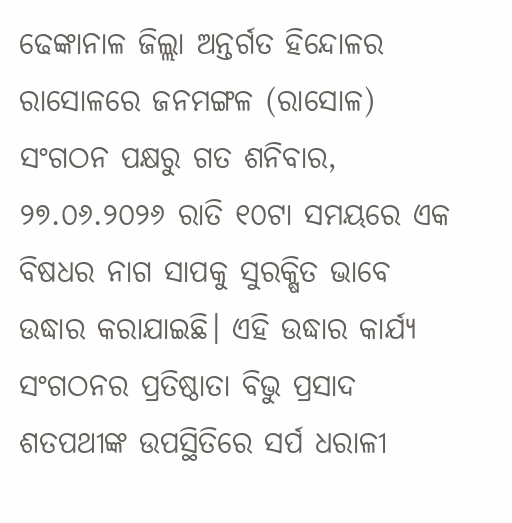ଢେଙ୍କାନାଳ ଜିଲ୍ଲା ଅନ୍ତର୍ଗତ ହିନ୍ଦୋଳର ରାସୋଳରେ ଜନମଙ୍ଗଳ (ରାସୋଳ) ସଂଗଠନ ପକ୍ଷରୁ ଗତ ଶନିବାର, ୨୭.୦୬.୨୦୨୬ ରାତି ୧୦ଟା ସମୟରେ ଏକ ବିଷଧର ନାଗ ସାପକୁ ସୁରକ୍ଷିତ ଭାବେ ଉଦ୍ଧାର କରାଯାଇଛି। ଏହି ଉଦ୍ଧାର କାର୍ଯ୍ୟ ସଂଗଠନର ପ୍ରତିଷ୍ଠାତା ବିଭୁ ପ୍ରସାଦ ଶତପଥୀଙ୍କ ଉପସ୍ଥିତିରେ ସର୍ପ ଧରାଳୀ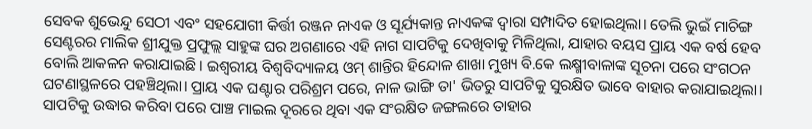ସେବକ ଶୁଭେନ୍ଦୁ ସେଠୀ ଏବଂ ସହଯୋଗୀ କିର୍ତ୍ତୀ ରଞ୍ଜନ ନାଏକ ଓ ସୂର୍ଯ୍ୟକାନ୍ତ ନାଏକଙ୍କ ଦ୍ୱାରା ସମ୍ପାଦିତ ହୋଇଥିଲା। ତେଲି ଭୁଇଁ ମାଚିଙ୍ଗ ସେଣ୍ଟରର ମାଲିକ ଶ୍ରୀଯୁକ୍ତ ପ୍ରଫୁଲ୍ଲ ସାହୁଙ୍କ ଘର ଅଗଣାରେ ଏହି ନାଗ ସାପଟିକୁ ଦେଖିବାକୁ ମିଳିଥିଲା, ଯାହାର ବୟସ ପ୍ରାୟ ଏକ ବର୍ଷ ହେବ ବୋଲି ଆକଳନ କରାଯାଇଛି। ଇଶ୍ୱରୀୟ ବିଶ୍ୱବିଦ୍ୟାଳୟ ଓମ୍ ଶାନ୍ତିର ହିନ୍ଦୋଳ ଶାଖା ମୁଖ୍ୟ ବି.କେ ଲକ୍ଷ୍ମୀବାଳାଙ୍କ ସୂଚନା ପରେ ସଂଗଠନ ଘଟଣାସ୍ଥଳରେ ପହଞ୍ଚିଥିଲା। ପ୍ରାୟ ଏକ ଘଣ୍ଟାର ପରିଶ୍ରମ ପରେ, ନାଳ ଭାଙ୍ଗି ତା' ଭିତରୁ ସାପଟିକୁ ସୁରକ୍ଷିତ ଭାବେ ବାହାର କରାଯାଇଥିଲା। ସାପଟିକୁ ଉଦ୍ଧାର କରିବା ପରେ ପାଞ୍ଚ ମାଇଲ ଦୂରରେ ଥିବା ଏକ ସଂରକ୍ଷିତ ଜଙ୍ଗଲରେ ତାହାର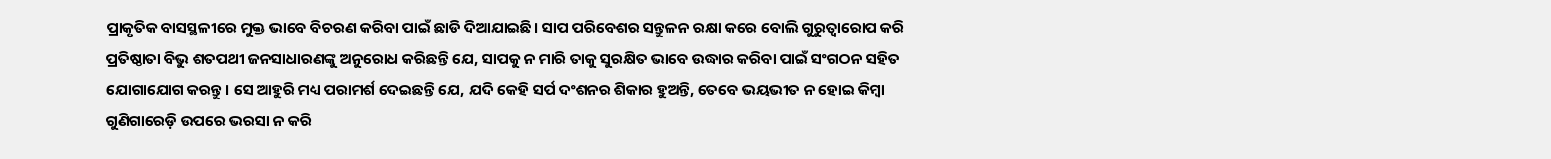ପ୍ରାକୃତିକ ବାସସ୍ଥଳୀରେ ମୁକ୍ତ ଭାବେ ବିଚରଣ କରିବା ପାଇଁ ଛାଡି ଦିଆଯାଇଛି। ସାପ ପରିବେଶର ସନ୍ତୁଳନ ରକ୍ଷା କରେ ବୋଲି ଗୁରୁତ୍ୱାରୋପ କରି ପ୍ରତିଷ୍ଠାତା ବିଭୁ ଶତପଥୀ ଜନସାଧାରଣଙ୍କୁ ଅନୁରୋଧ କରିଛନ୍ତି ଯେ, ସାପକୁ ନ ମାରି ତାକୁ ସୁରକ୍ଷିତ ଭାବେ ଉଦ୍ଧାର କରିବା ପାଇଁ ସଂଗଠନ ସହିତ ଯୋଗାଯୋଗ କରନ୍ତୁ। ସେ ଆହୁରି ମଧ୍ୟ ପରାମର୍ଶ ଦେଇଛନ୍ତି ଯେ, ଯଦି କେହି ସର୍ପ ଦଂଶନର ଶିକାର ହୁଅନ୍ତି, ତେବେ ଭୟଭୀତ ନ ହୋଇ କିମ୍ବା ଗୁଣିଗାରେଡ଼ି ଉପରେ ଭରସା ନ କରି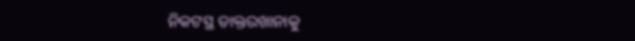ନିକଟସ୍ଥ ଡାକ୍ତରଖାନାକୁ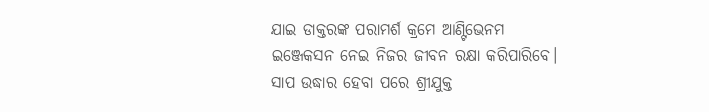ଯାଇ ଡାକ୍ତରଙ୍କ ପରାମର୍ଶ କ୍ରମେ ଆଣ୍ଟିଭେନମ ଇଞ୍ଜେକସନ ନେଇ ନିଜର ଜୀବନ ରକ୍ଷା କରିପାରିବେ। ସାପ ଉଦ୍ଧାର ହେବା ପରେ ଶ୍ରୀଯୁକ୍ତ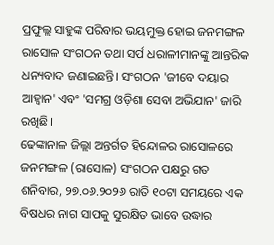ପ୍ରଫୁଲ୍ଲ ସାହୁଙ୍କ ପରିବାର ଭୟମୁକ୍ତ ହୋଇ ଜନମଙ୍ଗଳ ରାସୋଳ ସଂଗଠନ ତଥା ସର୍ପ ଧରାଳୀମାନଙ୍କୁ ଆନ୍ତରିକ ଧନ୍ୟବାଦ ଜଣାଇଛନ୍ତି। ସଂଗଠନ 'ଜୀବେ ଦୟାର ଆହ୍ୱାନ' ଏବଂ 'ସମଗ୍ର ଓଡ଼ିଶା ସେବା ଅଭିଯାନ' ଜାରି ରଖିଛି।
ଢେଙ୍କାନାଳ ଜିଲ୍ଲା ଅନ୍ତର୍ଗତ ହିନ୍ଦୋଳର ରାସୋଳରେ ଜନମଙ୍ଗଳ (ରାସୋଳ) ସଂଗଠନ ପକ୍ଷରୁ ଗତ ଶନିବାର, ୨୭.୦୬.୨୦୨୬ ରାତି ୧୦ଟା ସମୟରେ ଏକ ବିଷଧର ନାଗ ସାପକୁ ସୁରକ୍ଷିତ ଭାବେ ଉଦ୍ଧାର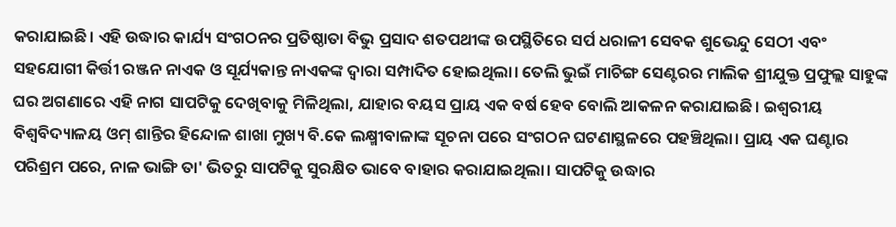କରାଯାଇଛି। ଏହି ଉଦ୍ଧାର କାର୍ଯ୍ୟ ସଂଗଠନର ପ୍ରତିଷ୍ଠାତା ବିଭୁ ପ୍ରସାଦ ଶତପଥୀଙ୍କ ଉପସ୍ଥିତିରେ ସର୍ପ ଧରାଳୀ ସେବକ ଶୁଭେନ୍ଦୁ ସେଠୀ ଏବଂ ସହଯୋଗୀ କିର୍ତ୍ତୀ ରଞ୍ଜନ ନାଏକ ଓ ସୂର୍ଯ୍ୟକାନ୍ତ ନାଏକଙ୍କ ଦ୍ୱାରା ସମ୍ପାଦିତ ହୋଇଥିଲା। ତେଲି ଭୁଇଁ ମାଚିଙ୍ଗ ସେଣ୍ଟରର ମାଲିକ ଶ୍ରୀଯୁକ୍ତ ପ୍ରଫୁଲ୍ଲ ସାହୁଙ୍କ ଘର ଅଗଣାରେ ଏହି ନାଗ ସାପଟିକୁ ଦେଖିବାକୁ ମିଳିଥିଲା, ଯାହାର ବୟସ ପ୍ରାୟ ଏକ ବର୍ଷ ହେବ ବୋଲି ଆକଳନ କରାଯାଇଛି। ଇଶ୍ୱରୀୟ ବିଶ୍ୱବିଦ୍ୟାଳୟ ଓମ୍ ଶାନ୍ତିର ହିନ୍ଦୋଳ ଶାଖା ମୁଖ୍ୟ ବି.କେ ଲକ୍ଷ୍ମୀବାଳାଙ୍କ ସୂଚନା ପରେ ସଂଗଠନ ଘଟଣାସ୍ଥଳରେ ପହଞ୍ଚିଥିଲା। ପ୍ରାୟ ଏକ ଘଣ୍ଟାର ପରିଶ୍ରମ ପରେ, ନାଳ ଭାଙ୍ଗି ତା' ଭିତରୁ ସାପଟିକୁ ସୁରକ୍ଷିତ ଭାବେ ବାହାର କରାଯାଇଥିଲା। ସାପଟିକୁ ଉଦ୍ଧାର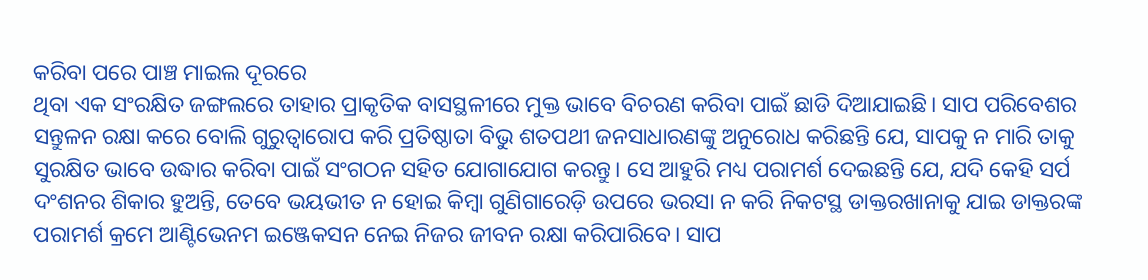କରିବା ପରେ ପାଞ୍ଚ ମାଇଲ ଦୂରରେ
ଥିବା ଏକ ସଂରକ୍ଷିତ ଜଙ୍ଗଲରେ ତାହାର ପ୍ରାକୃତିକ ବାସସ୍ଥଳୀରେ ମୁକ୍ତ ଭାବେ ବିଚରଣ କରିବା ପାଇଁ ଛାଡି ଦିଆଯାଇଛି। ସାପ ପରିବେଶର ସନ୍ତୁଳନ ରକ୍ଷା କରେ ବୋଲି ଗୁରୁତ୍ୱାରୋପ କରି ପ୍ରତିଷ୍ଠାତା ବିଭୁ ଶତପଥୀ ଜନସାଧାରଣଙ୍କୁ ଅନୁରୋଧ କରିଛନ୍ତି ଯେ, ସାପକୁ ନ ମାରି ତାକୁ ସୁରକ୍ଷିତ ଭାବେ ଉଦ୍ଧାର କରିବା ପାଇଁ ସଂଗଠନ ସହିତ ଯୋଗାଯୋଗ କରନ୍ତୁ। ସେ ଆହୁରି ମଧ୍ୟ ପରାମର୍ଶ ଦେଇଛନ୍ତି ଯେ, ଯଦି କେହି ସର୍ପ ଦଂଶନର ଶିକାର ହୁଅନ୍ତି, ତେବେ ଭୟଭୀତ ନ ହୋଇ କିମ୍ବା ଗୁଣିଗାରେଡ଼ି ଉପରେ ଭରସା ନ କରି ନିକଟସ୍ଥ ଡାକ୍ତରଖାନାକୁ ଯାଇ ଡାକ୍ତରଙ୍କ ପରାମର୍ଶ କ୍ରମେ ଆଣ୍ଟିଭେନମ ଇଞ୍ଜେକସନ ନେଇ ନିଜର ଜୀବନ ରକ୍ଷା କରିପାରିବେ। ସାପ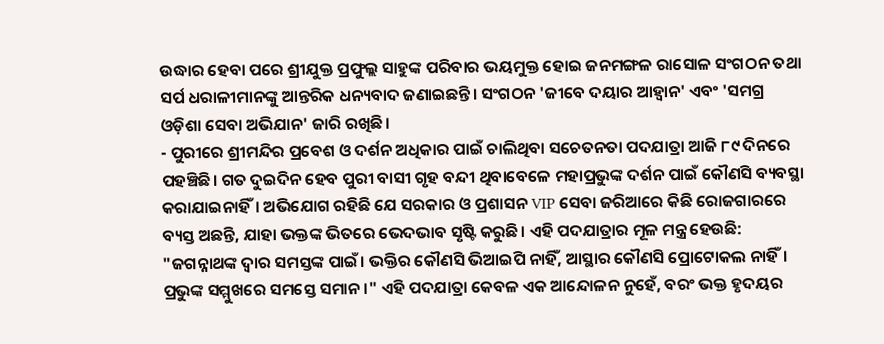ଉଦ୍ଧାର ହେବା ପରେ ଶ୍ରୀଯୁକ୍ତ ପ୍ରଫୁଲ୍ଲ ସାହୁଙ୍କ ପରିବାର ଭୟମୁକ୍ତ ହୋଇ ଜନମଙ୍ଗଳ ରାସୋଳ ସଂଗଠନ ତଥା ସର୍ପ ଧରାଳୀମାନଙ୍କୁ ଆନ୍ତରିକ ଧନ୍ୟବାଦ ଜଣାଇଛନ୍ତି। ସଂଗଠନ 'ଜୀବେ ଦୟାର ଆହ୍ୱାନ' ଏବଂ 'ସମଗ୍ର ଓଡ଼ିଶା ସେବା ଅଭିଯାନ' ଜାରି ରଖିଛି।
- ପୁରୀରେ ଶ୍ରୀମନ୍ଦିର ପ୍ରବେଶ ଓ ଦର୍ଶନ ଅଧିକାର ପାଇଁ ଚାଲିଥିବା ସଚେତନତା ପଦଯାତ୍ରା ଆଜି ୮୯ ଦିନରେ ପହଞ୍ଚିଛି। ଗତ ଦୁଇଦିନ ହେବ ପୁରୀ ବାସୀ ଗୃହ ବନ୍ଦୀ ଥିବାବେଳେ ମହାପ୍ରଭୁଙ୍କ ଦର୍ଶନ ପାଇଁ କୌଣସି ବ୍ୟବସ୍ଥା କରାଯାଇନାହିଁ। ଅଭିଯୋଗ ରହିଛି ଯେ ସରକାର ଓ ପ୍ରଶାସନ VIP ସେବା ଜରିଆରେ କିଛି ରୋଜଗାରରେ ବ୍ୟସ୍ତ ଅଛନ୍ତି, ଯାହା ଭକ୍ତଙ୍କ ଭିତରେ ଭେଦଭାବ ସୃଷ୍ଟି କରୁଛି। ଏହି ପଦଯାତ୍ରାର ମୂଳ ମନ୍ତ୍ର ହେଉଛି: "ଜଗନ୍ନାଥଙ୍କ ଦ୍ୱାର ସମସ୍ତଙ୍କ ପାଇଁ। ଭକ୍ତିର କୌଣସି ଭିଆଇପି ନାହିଁ, ଆସ୍ଥାର କୌଣସି ପ୍ରୋଟୋକଲ ନାହିଁ। ପ୍ରଭୁଙ୍କ ସମ୍ମୁଖରେ ସମସ୍ତେ ସମାନ।" ଏହି ପଦଯାତ୍ରା କେବଳ ଏକ ଆନ୍ଦୋଳନ ନୁହେଁ, ବରଂ ଭକ୍ତ ହୃଦୟର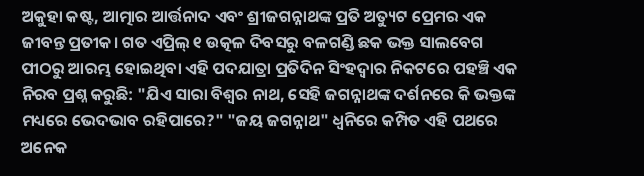ଅକୁହା କଷ୍ଟ, ଆତ୍ମାର ଆର୍ତ୍ତନାଦ ଏବଂ ଶ୍ରୀଜଗନ୍ନାଥଙ୍କ ପ୍ରତି ଅତ୍ୟୁଟ ପ୍ରେମର ଏକ ଜୀବନ୍ତ ପ୍ରତୀକ। ଗତ ଏପ୍ରିଲ୍ ୧ ଉତ୍କଳ ଦିବସରୁ ବଳଗଣ୍ଡି ଛକ ଭକ୍ତ ସାଲବେଗ ପୀଠରୁ ଆରମ୍ଭ ହୋଇଥିବା ଏହି ପଦଯାତ୍ରା ପ୍ରତିଦିନ ସିଂହଦ୍ୱାର ନିକଟରେ ପହଞ୍ଚି ଏକ ନିରବ ପ୍ରଶ୍ନ କରୁଛି: "ଯିଏ ସାରା ବିଶ୍ୱର ନାଥ, ସେହି ଜଗନ୍ନାଥଙ୍କ ଦର୍ଶନରେ କି ଭକ୍ତଙ୍କ ମଧ୍ୟରେ ଭେଦଭାବ ରହିପାରେ?" "ଜୟ ଜଗନ୍ନାଥ" ଧ୍ୱନିରେ କମ୍ପିତ ଏହି ପଥରେ ଅନେକ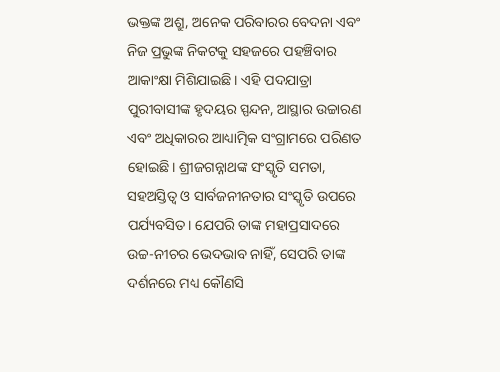ଭକ୍ତଙ୍କ ଅଶ୍ରୁ, ଅନେକ ପରିବାରର ବେଦନା ଏବଂ ନିଜ ପ୍ରଭୁଙ୍କ ନିକଟକୁ ସହଜରେ ପହଞ୍ଚିବାର ଆକାଂକ୍ଷା ମିଶିଯାଇଛି। ଏହି ପଦଯାତ୍ରା ପୁରୀବାସୀଙ୍କ ହୃଦୟର ସ୍ପନ୍ଦନ, ଆସ୍ଥାର ଉଚ୍ଚାରଣ ଏବଂ ଅଧିକାରର ଆଧ୍ୟାତ୍ମିକ ସଂଗ୍ରାମରେ ପରିଣତ ହୋଇଛି। ଶ୍ରୀଜଗନ୍ନାଥଙ୍କ ସଂସ୍କୃତି ସମତା, ସହଅସ୍ତିତ୍ୱ ଓ ସାର୍ବଜନୀନତାର ସଂସ୍କୃତି ଉପରେ ପର୍ଯ୍ୟବସିତ। ଯେପରି ତାଙ୍କ ମହାପ୍ରସାଦରେ ଉଚ୍ଚ-ନୀଚର ଭେଦଭାବ ନାହିଁ, ସେପରି ତାଙ୍କ ଦର୍ଶନରେ ମଧ୍ୟ କୌଣସି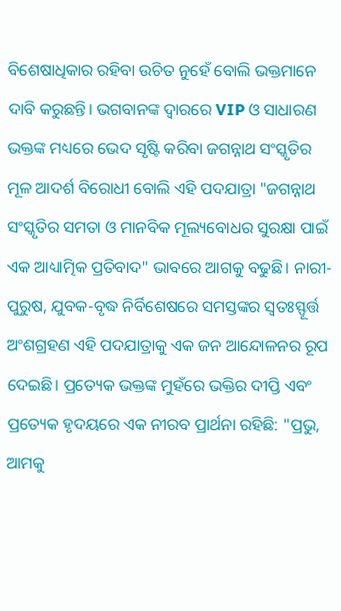ବିଶେଷାଧିକାର ରହିବା ଉଚିତ ନୁହେଁ ବୋଲି ଭକ୍ତମାନେ ଦାବି କରୁଛନ୍ତି। ଭଗବାନଙ୍କ ଦ୍ୱାରରେ VIP ଓ ସାଧାରଣ ଭକ୍ତଙ୍କ ମଧ୍ୟରେ ଭେଦ ସୃଷ୍ଟି କରିବା ଜଗନ୍ନାଥ ସଂସ୍କୃତିର ମୂଳ ଆଦର୍ଶ ବିରୋଧୀ ବୋଲି ଏହି ପଦଯାତ୍ରା "ଜଗନ୍ନାଥ ସଂସ୍କୃତିର ସମତା ଓ ମାନବିକ ମୂଲ୍ୟବୋଧର ସୁରକ୍ଷା ପାଇଁ ଏକ ଆଧ୍ୟାତ୍ମିକ ପ୍ରତିବାଦ" ଭାବରେ ଆଗକୁ ବଢୁଛି। ନାରୀ-ପୁରୁଷ, ଯୁବକ-ବୃଦ୍ଧ ନିର୍ବିଶେଷରେ ସମସ୍ତଙ୍କର ସ୍ୱତଃସ୍ଫୂର୍ତ୍ତ ଅଂଶଗ୍ରହଣ ଏହି ପଦଯାତ୍ରାକୁ ଏକ ଜନ ଆନ୍ଦୋଳନର ରୂପ ଦେଇଛି। ପ୍ରତ୍ୟେକ ଭକ୍ତଙ୍କ ମୁହଁରେ ଭକ୍ତିର ଦୀପ୍ତି ଏବଂ ପ୍ରତ୍ୟେକ ହୃଦୟରେ ଏକ ନୀରବ ପ୍ରାର୍ଥନା ରହିଛି: "ପ୍ରଭୁ, ଆମକୁ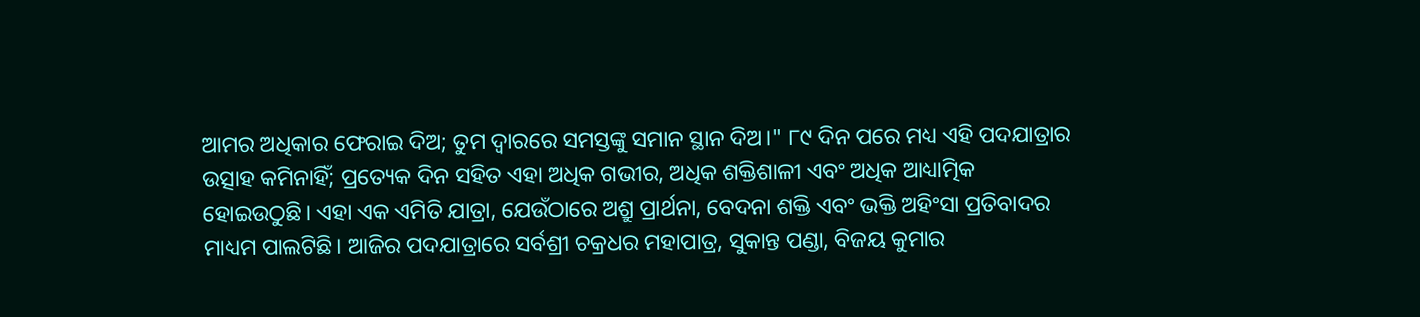ଆମର ଅଧିକାର ଫେରାଇ ଦିଅ; ତୁମ ଦ୍ୱାରରେ ସମସ୍ତଙ୍କୁ ସମାନ ସ୍ଥାନ ଦିଅ।" ୮୯ ଦିନ ପରେ ମଧ୍ୟ ଏହି ପଦଯାତ୍ରାର ଉତ୍ସାହ କମିନାହିଁ; ପ୍ରତ୍ୟେକ ଦିନ ସହିତ ଏହା ଅଧିକ ଗଭୀର, ଅଧିକ ଶକ୍ତିଶାଳୀ ଏବଂ ଅଧିକ ଆଧ୍ୟାତ୍ମିକ ହୋଇଉଠୁଛି। ଏହା ଏକ ଏମିତି ଯାତ୍ରା, ଯେଉଁଠାରେ ଅଶ୍ରୁ ପ୍ରାର୍ଥନା, ବେଦନା ଶକ୍ତି ଏବଂ ଭକ୍ତି ଅହିଂସା ପ୍ରତିବାଦର ମାଧ୍ୟମ ପାଲଟିଛି। ଆଜିର ପଦଯାତ୍ରାରେ ସର୍ବଶ୍ରୀ ଚକ୍ରଧର ମହାପାତ୍ର, ସୁକାନ୍ତ ପଣ୍ଡା, ବିଜୟ କୁମାର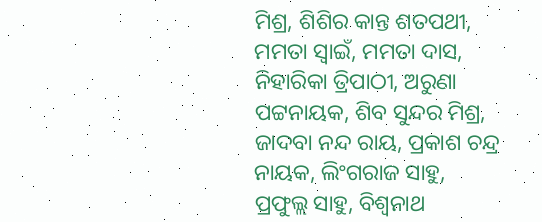ମିଶ୍ର, ଶିଶିର କାନ୍ତ ଶତପଥୀ, ମମତା ସ୍ୱାଇଁ, ମମତା ଦାସ, ନିହାରିକା ତ୍ରିପାଠୀ, ଅରୁଣା ପଟ୍ଟନାୟକ, ଶିବ ସୁନ୍ଦର ମିଶ୍ର, ଜାଦବା ନନ୍ଦ ରାୟ, ପ୍ରକାଶ ଚନ୍ଦ୍ର ନାୟକ, ଲିଂଗରାଜ ସାହୁ, ପ୍ରଫୁଲ୍ଲ ସାହୁ, ବିଶ୍ୱନାଥ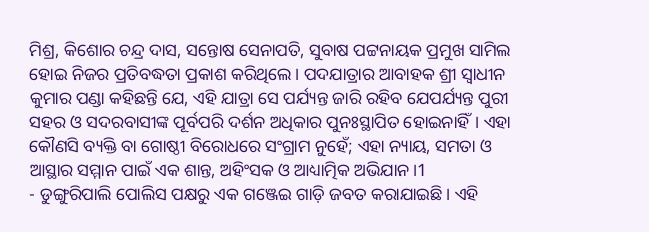ମିଶ୍ର, କିଶୋର ଚନ୍ଦ୍ର ଦାସ, ସନ୍ତୋଷ ସେନାପତି, ସୁବାଷ ପଟ୍ଟନାୟକ ପ୍ରମୁଖ ସାମିଲ ହୋଇ ନିଜର ପ୍ରତିବଦ୍ଧତା ପ୍ରକାଶ କରିଥିଲେ। ପଦଯାତ୍ରାର ଆବାହକ ଶ୍ରୀ ସ୍ୱାଧୀନ କୁମାର ପଣ୍ଡା କହିଛନ୍ତି ଯେ, ଏହି ଯାତ୍ରା ସେ ପର୍ଯ୍ୟନ୍ତ ଜାରି ରହିବ ଯେପର୍ଯ୍ୟନ୍ତ ପୁରୀ ସହର ଓ ସଦରବାସୀଙ୍କ ପୂର୍ବପରି ଦର୍ଶନ ଅଧିକାର ପୁନଃସ୍ଥାପିତ ହୋଇନାହିଁ। ଏହା କୌଣସି ବ୍ୟକ୍ତି ବା ଗୋଷ୍ଠୀ ବିରୋଧରେ ସଂଗ୍ରାମ ନୁହେଁ; ଏହା ନ୍ୟାୟ, ସମତା ଓ ଆସ୍ଥାର ସମ୍ମାନ ପାଇଁ ଏକ ଶାନ୍ତ, ଅହିଂସକ ଓ ଆଧ୍ୟାତ୍ମିକ ଅଭିଯାନ।1
- ଡୁଙ୍ଗୁରିପାଲି ପୋଲିସ ପକ୍ଷରୁ ଏକ ଗଞ୍ଜେଇ ଗାଡ଼ି ଜବତ କରାଯାଇଛି। ଏହି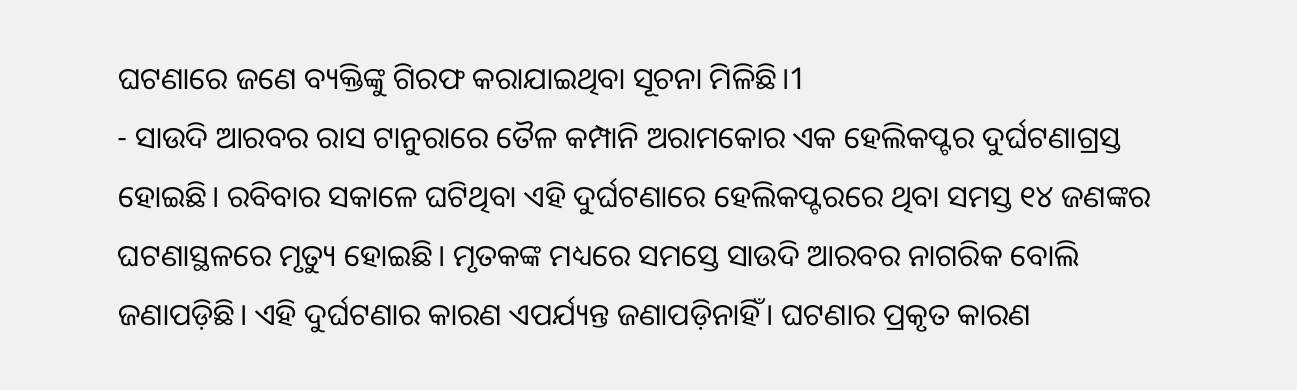ଘଟଣାରେ ଜଣେ ବ୍ୟକ୍ତିଙ୍କୁ ଗିରଫ କରାଯାଇଥିବା ସୂଚନା ମିଳିଛି।1
- ସାଉଦି ଆରବର ରାସ ଟାନୁରାରେ ତୈଳ କମ୍ପାନି ଅରାମକୋର ଏକ ହେଲିକପ୍ଟର ଦୁର୍ଘଟଣାଗ୍ରସ୍ତ ହୋଇଛି। ରବିବାର ସକାଳେ ଘଟିଥିବା ଏହି ଦୁର୍ଘଟଣାରେ ହେଲିକପ୍ଟରରେ ଥିବା ସମସ୍ତ ୧୪ ଜଣଙ୍କର ଘଟଣାସ୍ଥଳରେ ମୃତ୍ୟୁ ହୋଇଛି। ମୃତକଙ୍କ ମଧ୍ୟରେ ସମସ୍ତେ ସାଉଦି ଆରବର ନାଗରିକ ବୋଲି ଜଣାପଡ଼ିଛି। ଏହି ଦୁର୍ଘଟଣାର କାରଣ ଏପର୍ଯ୍ୟନ୍ତ ଜଣାପଡ଼ିନାହିଁ। ଘଟଣାର ପ୍ରକୃତ କାରଣ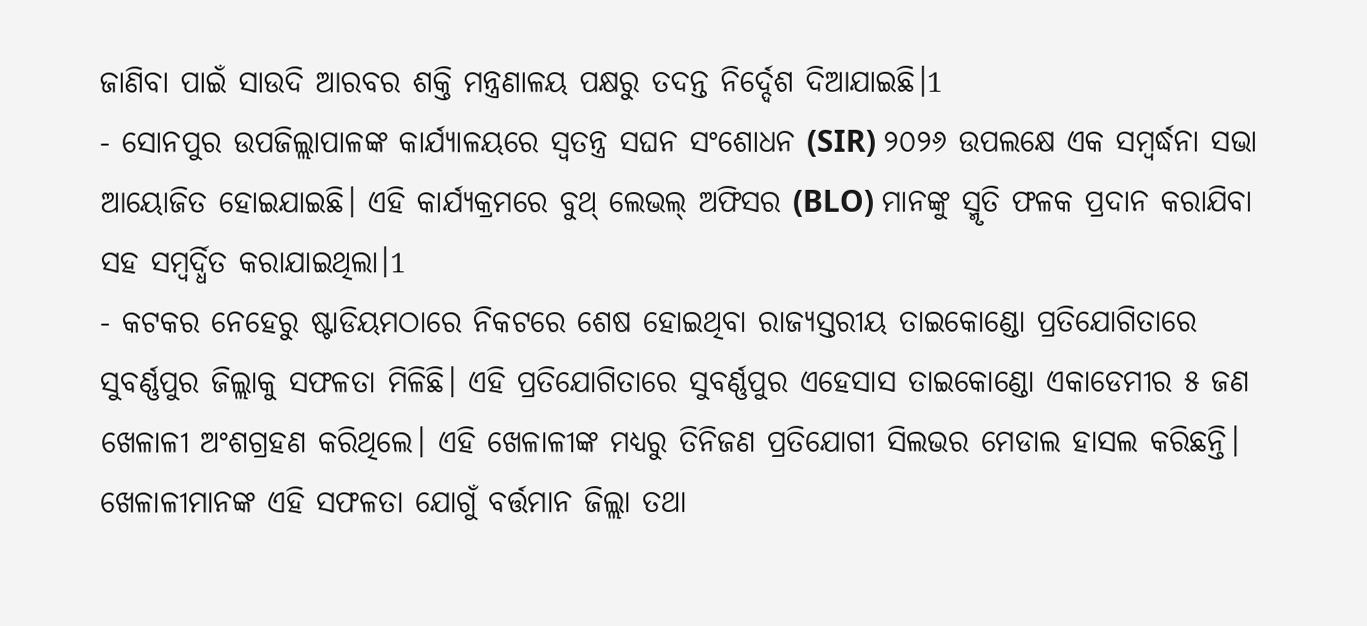ଜାଣିବା ପାଇଁ ସାଉଦି ଆରବର ଶକ୍ତି ମନ୍ତ୍ରଣାଳୟ ପକ୍ଷରୁ ତଦନ୍ତ ନିର୍ଦ୍ଦେଶ ଦିଆଯାଇଛି।1
- ସୋନପୁର ଉପଜିଲ୍ଲାପାଳଙ୍କ କାର୍ଯ୍ୟାଳୟରେ ସ୍ୱତନ୍ତ୍ର ସଘନ ସଂଶୋଧନ (SIR) ୨୦୨୬ ଉପଲକ୍ଷେ ଏକ ସମ୍ବର୍ଦ୍ଧନା ସଭା ଆୟୋଜିତ ହୋଇଯାଇଛି। ଏହି କାର୍ଯ୍ୟକ୍ରମରେ ବୁଥ୍ ଲେଭଲ୍ ଅଫିସର (BLO) ମାନଙ୍କୁ ସ୍ମୃତି ଫଳକ ପ୍ରଦାନ କରାଯିବା ସହ ସମ୍ବର୍ଦ୍ଧିତ କରାଯାଇଥିଲା।1
- କଟକର ନେହେରୁ ଷ୍ଟାଡିୟମଠାରେ ନିକଟରେ ଶେଷ ହୋଇଥିବା ରାଜ୍ୟସ୍ତରୀୟ ତାଇକୋଣ୍ଡୋ ପ୍ରତିଯୋଗିତାରେ ସୁବର୍ଣ୍ଣପୁର ଜିଲ୍ଲାକୁ ସଫଳତା ମିଳିଛି। ଏହି ପ୍ରତିଯୋଗିତାରେ ସୁବର୍ଣ୍ଣପୁର ଏହେସାସ ତାଇକୋଣ୍ଡୋ ଏକାଡେମୀର ୫ ଜଣ ଖେଳାଳୀ ଅଂଶଗ୍ରହଣ କରିଥିଲେ। ଏହି ଖେଳାଳୀଙ୍କ ମଧ୍ୟରୁ ତିନିଜଣ ପ୍ରତିଯୋଗୀ ସିଲଭର ମେଡାଲ ହାସଲ କରିଛନ୍ତି। ଖେଳାଳୀମାନଙ୍କ ଏହି ସଫଳତା ଯୋଗୁଁ ବର୍ତ୍ତମାନ ଜିଲ୍ଲା ତଥା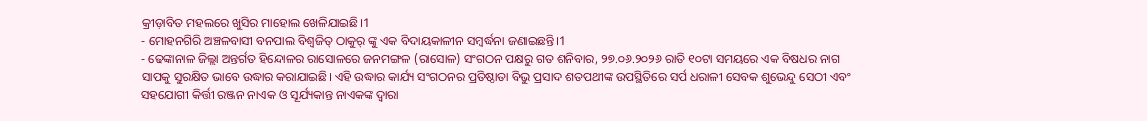କ୍ରୀଡ଼ାବିତ ମହଲରେ ଖୁସିର ମାହୋଲ ଖେଳିଯାଇଛି।1
- ମୋହନଗିରି ଅଞ୍ଚଳବାସୀ ବନପାଲ ବିଶ୍ୱଜିତ୍ ଠାକୁର୍ ଙ୍କୁ ଏକ ବିଦାୟକାଳୀନ ସମ୍ବର୍ଦ୍ଧନା ଜଣାଇଛନ୍ତି।1
- ଢେଙ୍କାନାଳ ଜିଲ୍ଲା ଅନ୍ତର୍ଗତ ହିନ୍ଦୋଳର ରାସୋଳରେ ଜନମଙ୍ଗଳ (ରାସୋଳ) ସଂଗଠନ ପକ୍ଷରୁ ଗତ ଶନିବାର, ୨୭.୦୬.୨୦୨୬ ରାତି ୧୦ଟା ସମୟରେ ଏକ ବିଷଧର ନାଗ ସାପକୁ ସୁରକ୍ଷିତ ଭାବେ ଉଦ୍ଧାର କରାଯାଇଛି। ଏହି ଉଦ୍ଧାର କାର୍ଯ୍ୟ ସଂଗଠନର ପ୍ରତିଷ୍ଠାତା ବିଭୁ ପ୍ରସାଦ ଶତପଥୀଙ୍କ ଉପସ୍ଥିତିରେ ସର୍ପ ଧରାଳୀ ସେବକ ଶୁଭେନ୍ଦୁ ସେଠୀ ଏବଂ ସହଯୋଗୀ କିର୍ତ୍ତୀ ରଞ୍ଜନ ନାଏକ ଓ ସୂର୍ଯ୍ୟକାନ୍ତ ନାଏକଙ୍କ ଦ୍ୱାରା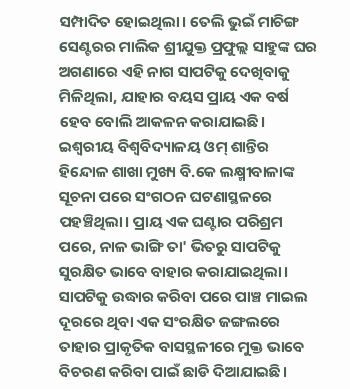ସମ୍ପାଦିତ ହୋଇଥିଲା। ତେଲି ଭୁଇଁ ମାଚିଙ୍ଗ ସେଣ୍ଟରର ମାଲିକ ଶ୍ରୀଯୁକ୍ତ ପ୍ରଫୁଲ୍ଲ ସାହୁଙ୍କ ଘର ଅଗଣାରେ ଏହି ନାଗ ସାପଟିକୁ ଦେଖିବାକୁ ମିଳିଥିଲା, ଯାହାର ବୟସ ପ୍ରାୟ ଏକ ବର୍ଷ ହେବ ବୋଲି ଆକଳନ କରାଯାଇଛି। ଇଶ୍ୱରୀୟ ବିଶ୍ୱବିଦ୍ୟାଳୟ ଓମ୍ ଶାନ୍ତିର ହିନ୍ଦୋଳ ଶାଖା ମୁଖ୍ୟ ବି.କେ ଲକ୍ଷ୍ମୀବାଳାଙ୍କ ସୂଚନା ପରେ ସଂଗଠନ ଘଟଣାସ୍ଥଳରେ ପହଞ୍ଚିଥିଲା। ପ୍ରାୟ ଏକ ଘଣ୍ଟାର ପରିଶ୍ରମ ପରେ, ନାଳ ଭାଙ୍ଗି ତା' ଭିତରୁ ସାପଟିକୁ ସୁରକ୍ଷିତ ଭାବେ ବାହାର କରାଯାଇଥିଲା। ସାପଟିକୁ ଉଦ୍ଧାର କରିବା ପରେ ପାଞ୍ଚ ମାଇଲ ଦୂରରେ ଥିବା ଏକ ସଂରକ୍ଷିତ ଜଙ୍ଗଲରେ ତାହାର ପ୍ରାକୃତିକ ବାସସ୍ଥଳୀରେ ମୁକ୍ତ ଭାବେ ବିଚରଣ କରିବା ପାଇଁ ଛାଡି ଦିଆଯାଇଛି।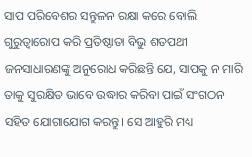ସାପ ପରିବେଶର ସନ୍ତୁଳନ ରକ୍ଷା କରେ ବୋଲି ଗୁରୁତ୍ୱାରୋପ କରି ପ୍ରତିଷ୍ଠାତା ବିଭୁ ଶତପଥୀ ଜନସାଧାରଣଙ୍କୁ ଅନୁରୋଧ କରିଛନ୍ତି ଯେ, ସାପକୁ ନ ମାରି ତାକୁ ସୁରକ୍ଷିତ ଭାବେ ଉଦ୍ଧାର କରିବା ପାଇଁ ସଂଗଠନ ସହିତ ଯୋଗାଯୋଗ କରନ୍ତୁ। ସେ ଆହୁରି ମଧ୍ୟ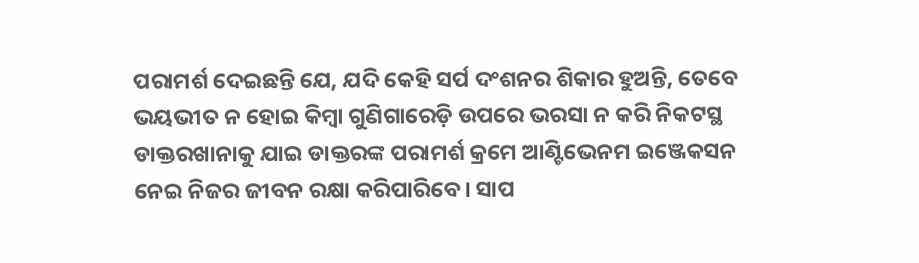ପରାମର୍ଶ ଦେଇଛନ୍ତି ଯେ, ଯଦି କେହି ସର୍ପ ଦଂଶନର ଶିକାର ହୁଅନ୍ତି, ତେବେ ଭୟଭୀତ ନ ହୋଇ କିମ୍ବା ଗୁଣିଗାରେଡ଼ି ଉପରେ ଭରସା ନ କରି ନିକଟସ୍ଥ ଡାକ୍ତରଖାନାକୁ ଯାଇ ଡାକ୍ତରଙ୍କ ପରାମର୍ଶ କ୍ରମେ ଆଣ୍ଟିଭେନମ ଇଞ୍ଜେକସନ ନେଇ ନିଜର ଜୀବନ ରକ୍ଷା କରିପାରିବେ। ସାପ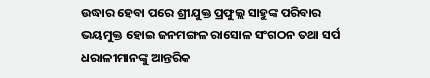ଉଦ୍ଧାର ହେବା ପରେ ଶ୍ରୀଯୁକ୍ତ ପ୍ରଫୁଲ୍ଲ ସାହୁଙ୍କ ପରିବାର ଭୟମୁକ୍ତ ହୋଇ ଜନମଙ୍ଗଳ ରାସୋଳ ସଂଗଠନ ତଥା ସର୍ପ ଧରାଳୀମାନଙ୍କୁ ଆନ୍ତରିକ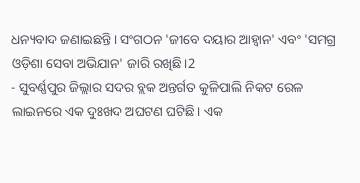ଧନ୍ୟବାଦ ଜଣାଇଛନ୍ତି। ସଂଗଠନ 'ଜୀବେ ଦୟାର ଆହ୍ୱାନ' ଏବଂ 'ସମଗ୍ର ଓଡ଼ିଶା ସେବା ଅଭିଯାନ' ଜାରି ରଖିଛି।2
- ସୁବର୍ଣ୍ଣପୁର ଜିଲ୍ଲାର ସଦର ବ୍ଲକ ଅନ୍ତର୍ଗତ କୁଳିପାଲି ନିକଟ ରେଳ ଲାଇନରେ ଏକ ଦୁଃଖଦ ଅଘଟଣ ଘଟିଛି। ଏକ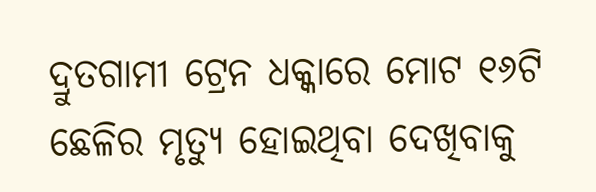ଦ୍ରୁତଗାମୀ ଟ୍ରେନ ଧକ୍କାରେ ମୋଟ ୧୬ଟି ଛେଳିର ମୃତ୍ୟୁ ହୋଇଥିବା ଦେଖିବାକୁ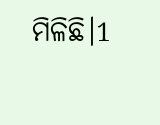ମିଳିଛି।1